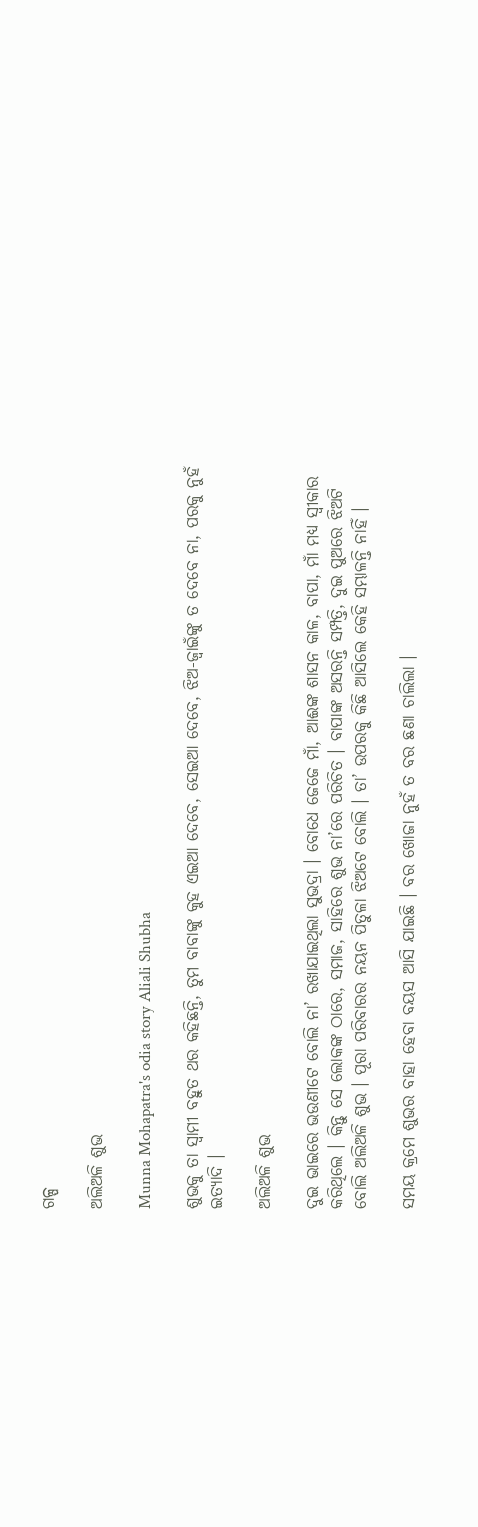ଗଳ୍ପ

ଅଲିଅଳି ଶୁଭ

Munna Mohapatra's odia story Aliali Shubha

ଶୁଭକୁ ତା ସ୍ୱାମୀ ବହୁତ ଥର କହିଛନ୍ତି, ତୁମ ବାବାଙ୍କୁ କୁହ ଏଇଆ ଦେବେ, ସେଇଆ ଦେବେ, ଝିଅ-ଜ୍ୱାଇଁଙ୍କୁ ତ ଦେବେ ନା, ପରକୁ ନୁହଁ ଇତ୍ୟାଦି ।

ଅଲିଅଳି ଶୁଭ

ଦୁଇ ଭାଇରେ ଭଉଣୀଟେ ବୋଲି ନା’ ରଖାଯାଇଥିଲା ସୁଭଦ୍ରା । ବୋଧେ ଜେଜେ ମାଁ, ଆଈଙ୍କ ଶାସନ କାଳ, ବାପା, ମାଁ ମଧ୍ୟ ସ୍ୱୀକାର କରିଥିଲେ । କିନ୍ତୁ ସେ ଲୋକଙ୍କ ଠାରେ, ସମାଜ, ସାହିରେ ଶୁଭ ନା’ରେ ପରିଚିତ । ବାପାଙ୍କ ଅସରନ୍ତି ସମ୍ପତ୍ତି, ଦୁଇ ପୁଅରେ ଝିଅଟି ବୋଲି ଅଲିଅଳି ଶୁଭ । ପୂରା ପରିବାରର ନୟନ ପିତୁଳା ଝିଅଟେ ବୋଲି । ତା’ ଉପରକୁ କିଛି ଆସିଲେ କେହି ସମ୍ଭାଳନ୍ତି ନାହିଁ ।

ସମୟ କ୍ରମେ ଶୁଭର ବାହା ହେବା ବୟସ ଆସି ଯାଇଛି । ବର ଖୋଜା ନୁହଁ ତ ବର ଛଣା ଚାଲିଲା ।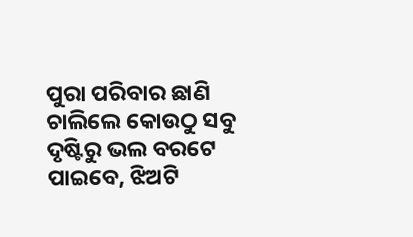ପୁରା ପରିବାର ଛାଣି ଚାଲିଲେ କୋଉଠୁ ସବୁ ଦୃଷ୍ଟିରୁ ଭଲ ବରଟେ ପାଇବେ, ଝିଅଟି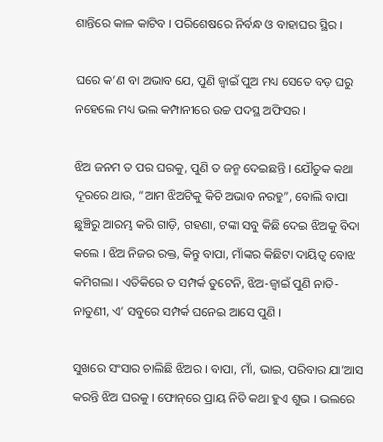ଶାନ୍ତିରେ କାଳ କାଟିବ । ପରିଶେଷରେ ନିର୍ବନ୍ଧ ଓ ବାହାଘର ସ୍ଥିର ।

ଘରେ କ’ଣ ବା ଅଭାବ ଯେ, ପୁଣି ଜ୍ୱାଇଁ ପୁଅ ମଧ୍ୟ ସେତେ ବଡ଼ ଘରୁ ନହେଲେ ମଧ୍ୟ ଭଲ କମ୍ପାନୀରେ ଉଚ୍ଚ ପଦସ୍ଥ ଅଫିସର ।

ଝିଅ ଜନମ ତ ପର ଘରକୁ, ପୁଣି ତ ଜନ୍ମ ଦେଇଛନ୍ତି । ଯୌତୁକ କଥା ଦୂରରେ ଥାଉ, “ଆମ ଝିଅଟିକୁ କିଚି ଅଭାବ ନରହୁ”, ବୋଲି ବାପା ଛୁଞ୍ଚିରୁ ଆରମ୍ଭ କରି ଗାଡ଼ି, ଗହଣା, ଟଙ୍କା ସବୁ କିଛି ଦେଇ ଝିଅକୁ ବିଦା କଲେ । ଝିଅ ନିଜର ରକ୍ତ, କିନ୍ତୁ ବାପା, ମାଁଙ୍କର କିଛିଟା ଦାୟିତ୍ୱ ବୋଝ କମିଗଲା । ଏତିକିରେ ତ ସମ୍ପର୍କ ତୁଟେନି, ଝିଅ-ଜ୍ୱାଇଁ ପୁଣି ନାତି-ନାତୁଣୀ, ଏ’ ସବୁରେ ସମ୍ପର୍କ ଘନେଇ ଆସେ ପୁଣି ।

ସୁଖରେ ସଂସାର ଚାଲିଛି ଝିଅର । ବାପା, ମାଁ, ଭାଇ, ପରିବାର ଯା’ଆସ କରନ୍ତି ଝିଅ ଘରକୁ । ଫୋନ୍‌ରେ ପ୍ରାୟ ନିତି କଥା ହୁଏ ଶୁଭ । ଭଲରେ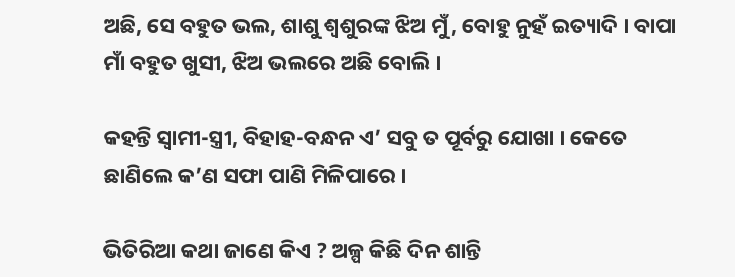ଅଛି, ସେ ବହୁତ ଭଲ, ଶାଶୁ ଶ୍ୱଶୁରଙ୍କ ଝିଅ ମୁଁ, ବୋହୁ ନୁହଁ ଇତ୍ୟାଦି । ବାପା ମାଁ ବହୁତ ଖୁସୀ, ଝିଅ ଭଲରେ ଅଛି ବୋଲି ।

କହନ୍ତି ସ୍ୱାମୀ-ସ୍ତ୍ରୀ, ବିହାହ-ବନ୍ଧନ ଏ’ ସବୁ ତ ପୂର୍ବରୁ ଯୋଖା । କେତେ ଛାଣିଲେ କ’ଣ ସଫା ପାଣି ମିଳିପାରେ ।

ଭିତିରିଆ କଥା ଜାଣେ କିଏ ? ଅଳ୍ପ କିଛି ଦିନ ଶାନ୍ତି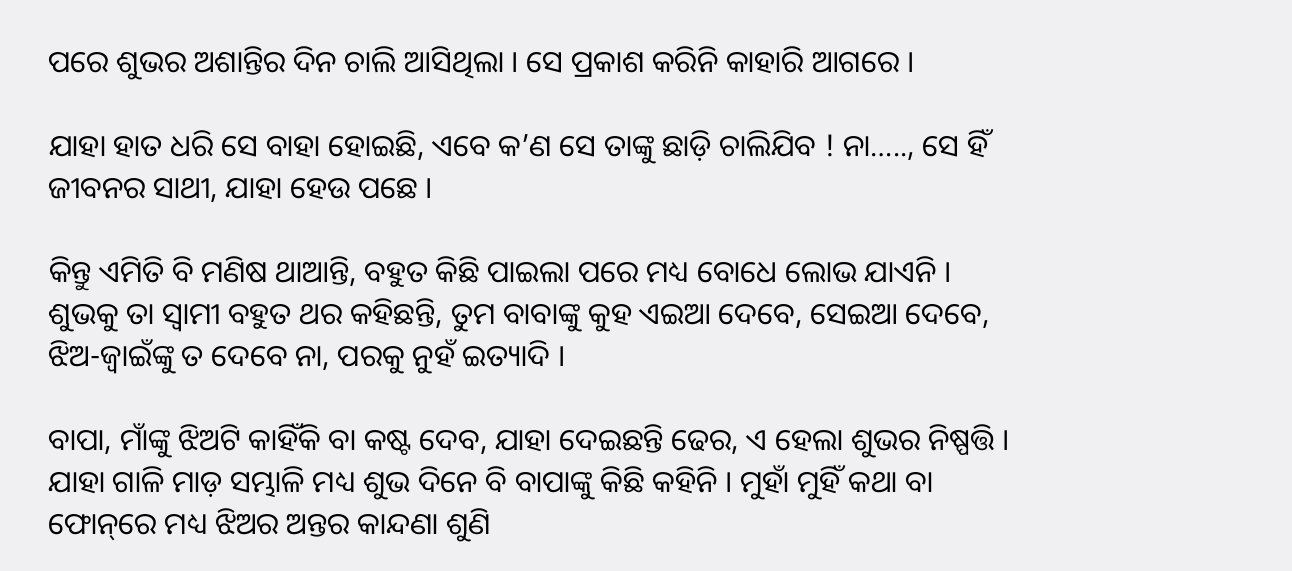ପରେ ଶୁଭର ଅଶାନ୍ତିର ଦିନ ଚାଲି ଆସିଥିଲା । ସେ ପ୍ରକାଶ କରିନି କାହାରି ଆଗରେ ।

ଯାହା ହାତ ଧରି ସେ ବାହା ହୋଇଛି, ଏବେ କ’ଣ ସେ ତାଙ୍କୁ ଛାଡ଼ି ଚାଲିଯିବ ! ନା….., ସେ ହିଁ ଜୀବନର ସାଥୀ, ଯାହା ହେଉ ପଛେ ।

କିନ୍ତୁ ଏମିତି ବି ମଣିଷ ଥାଆନ୍ତି, ବହୁତ କିଛି ପାଇଲା ପରେ ମଧ୍ୟ ବୋଧେ ଲୋଭ ଯାଏନି । ଶୁଭକୁ ତା ସ୍ୱାମୀ ବହୁତ ଥର କହିଛନ୍ତି, ତୁମ ବାବାଙ୍କୁ କୁହ ଏଇଆ ଦେବେ, ସେଇଆ ଦେବେ, ଝିଅ-ଜ୍ୱାଇଁଙ୍କୁ ତ ଦେବେ ନା, ପରକୁ ନୁହଁ ଇତ୍ୟାଦି ।

ବାପା, ମାଁଙ୍କୁ ଝିଅଟି କାହିଁକି ବା କଷ୍ଟ ଦେବ, ଯାହା ଦେଇଛନ୍ତି ଢେର, ଏ ହେଲା ଶୁଭର ନିଷ୍ପତ୍ତି । ଯାହା ଗାଳି ମାଡ଼ ସମ୍ଭାଳି ମଧ୍ୟ ଶୁଭ ଦିନେ ବି ବାପାଙ୍କୁ କିଛି କହିନି । ମୁହାଁ ମୁହିଁ କଥା ବା ଫୋନ୍‌ରେ ମଧ୍ୟ ଝିଅର ଅନ୍ତର କାନ୍ଦଣା ଶୁଣି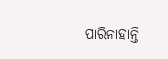ପାରିନାହାନ୍ତି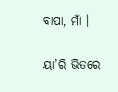ବାପା, ମାଁ ।

ୟା’ରି ଭିତରେ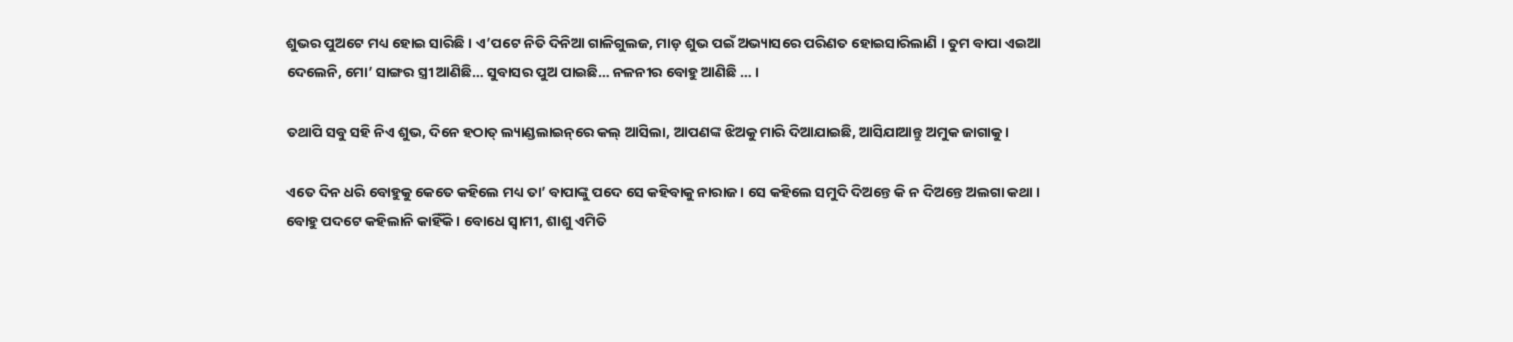ଶୁଭର ପୁଅଟେ ମଧ୍ୟ ହୋଇ ସାରିଛି । ଏ’ପଟେ ନିତି ଦିନିଆ ଗାଳିଗୁଲଜ, ମାଡ଼ ଶୁଭ ପଇଁ ଅଭ୍ୟାସରେ ପରିଣତ ହୋଇସାରିଲାଣି । ତୁମ ବାପା ଏଇଆ ଦେଲେନି, ମୋ’ ସାଙ୍ଗର ସ୍ତ୍ରୀ ଆଣିଛି… ସୁବାସର ପୁଅ ପାଇଛି… ନଳନୀର ବୋହୁ ଆଣିଛି … ।

ତଥାପି ସବୁ ସହି ନିଏ ଶୁଭ, ଦିନେ ହଠାତ୍ ଲ୍ୟାଣ୍ଡଲାଇନ୍‌ରେ କଲ୍ ଆସିଲା, ଆପଣଙ୍କ ଝିଅକୁ ମାରି ଦିଆଯାଇଛି, ଆସିଯାଆନ୍ତୁ ଅମୁକ ଜାଗାକୁ ।

ଏତେ ଦିନ ଧରି ବୋହୁକୁ କେତେ କହିଲେ ମଧ୍ୟ ତା’ ବାପାଙ୍କୁ ପଦେ ସେ କହିବାକୁ ନାରାଜ । ସେ କହିଲେ ସମୁଦି ଦିଅନ୍ତେ କି ନ ଦିଅନ୍ତେ ଅଲଗା କଥା । ବୋହୁ ପଦଟେ କହିଲାନି କାହିଁକି । ବୋଧେ ସ୍ୱାମୀ, ଶାଶୁ ଏମିତି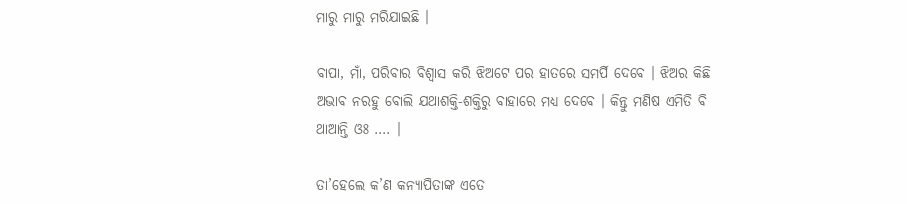ମାରୁ ମାରୁ ମରିଯାଇଛି ।

ବାପା, ମାଁ, ପରିବାର ବିଶ୍ୱାସ କରି ଝିଅଟେ ପର ହାତରେ ସମର୍ପି ଦେବେ । ଝିଅର କିଛି ଅଭାବ ନରହୁ ବୋଲି ଯଥାଶକ୍ତି-ଶକ୍ତିରୁ ବାହାରେ ମଧ୍ୟ ଦେବେ । କିନ୍ତୁ ମଣିଷ ଏମିତି ବି ଥାଆନ୍ତି ଓଃ …. ।

ତା’ହେଲେ କ’ଣ କନ୍ୟାପିତାଙ୍କ ଏତେ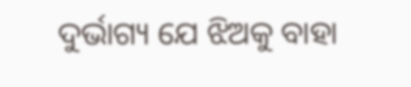ଦୁର୍ଭାଗ୍ୟ ଯେ ଝିଅକୁ ବାହା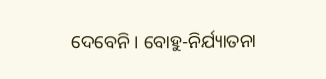ଦେବେନି । ବୋହୁ-ନିର୍ଯ୍ୟାତନା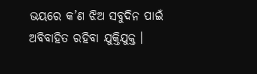ଭୟରେ କ’ଣ ଝିଅ ସବୁଦିନ ପାଇଁ ଅବିବାହିତ ରହିବା ଯୁକ୍ତିଯୁକ୍ତ ।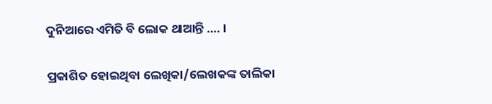ଦୁନିଆରେ ଏମିତି ବି ଲୋକ ଥାଆନ୍ତି …. ।

ପ୍ରକାଶିତ ହୋଇଥିବା ଲେଖିକା/ଲେଖକଙ୍କ ତାଲିକା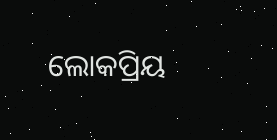ଲୋକପ୍ରିୟ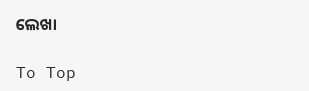ଲେଖା

To Top